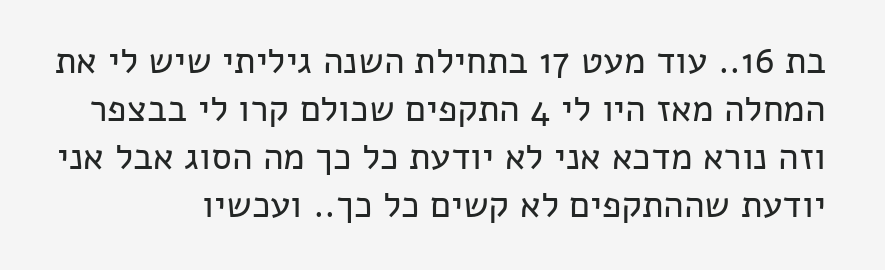בת 16.. עוד מעט 17 בתחילת השנה גיליתי שיש לי את המחלה מאז היו לי 4 התקפים שכולם קרו לי בבצפר וזה נורא מדכא אני לא יודעת כל כך מה הסוג אבל אני יודעת שההתקפים לא קשים כל כך.. ועכשיו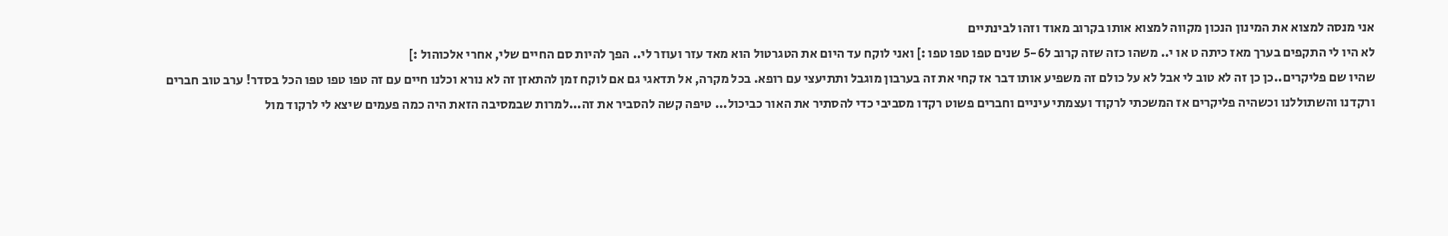אני מנסה למצוא את המינון הנכון מקווה למצוא אותו בקרוב מאוד וזהו לבינתיים
לא היו לי התקפים בערך מאז כיתה ט או י.. משהו כזה שזה קרוב ל5-6 שנים טפו טפו טפו :] ואני לוקח עד היום את הטגרטול הוא מאד עזר ועוזר לי.. הפך להיות סם החיים שלי, אחרי אלכוהול :]
שהיו שם פליקרים..כן כן זה לא טוב לי אבל לא על כולם זה משפיע אותו דבר אז קחי את זה בערבון מוגבל ותתיעצי עם רופא. בכל מקרה, אל תדאגי גם אם לוקח זמן להתאזן זה לא נורא וכלנו חיים עם זה טפו טפו טפו הכל בסדר! ערב טוב חברים
ורקדנו והשתוללנו וכשהיה פליקרים אז המשכתי לרקוד ועצמתי עיניים וחברים פשוט רקדו מסביבי כדי להסתיר את האור כביכול... טיפה קשה להסביר את זה...למרות שבמסיבה הזאת היה כמה פעמים שיצא לי לרקוד מול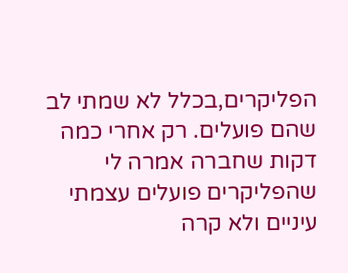הפליקרים,בכלל לא שמתי לב שהם פועלים. רק אחרי כמה דקות שחברה אמרה לי שהפליקרים פועלים עצמתי עיניים ולא קרה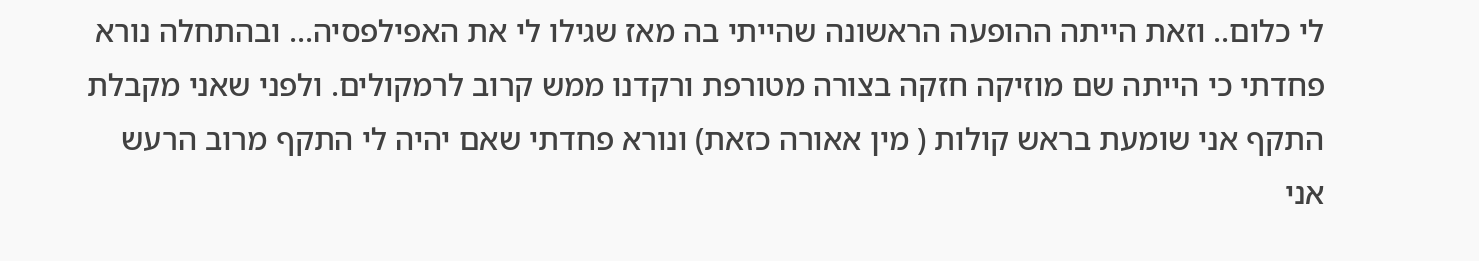לי כלום.. וזאת הייתה ההופעה הראשונה שהייתי בה מאז שגילו לי את האפילפסיה... ובהתחלה נורא פחדתי כי הייתה שם מוזיקה חזקה בצורה מטורפת ורקדנו ממש קרוב לרמקולים. ולפני שאני מקבלת התקף אני שומעת בראש קולות ( מין אאורה כזאת) ונורא פחדתי שאם יהיה לי התקף מרוב הרעש אני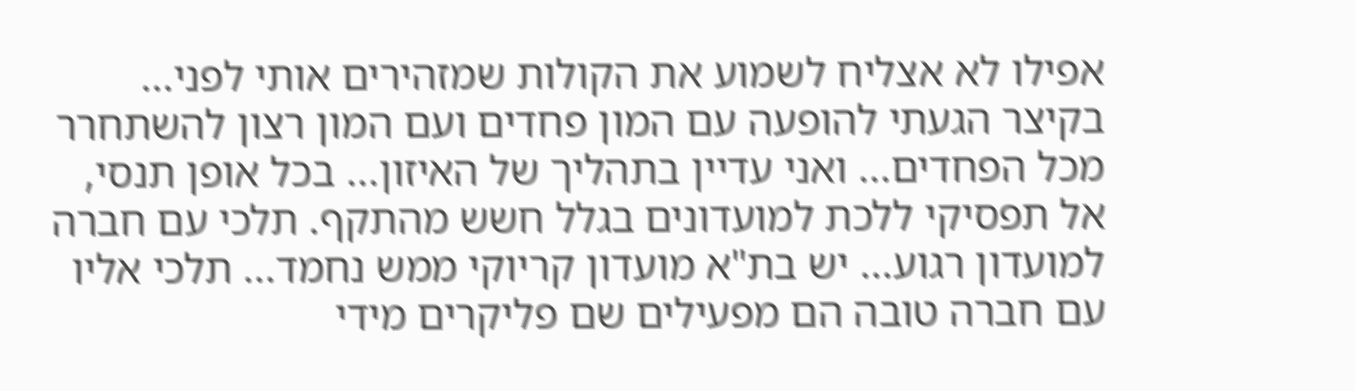אפילו לא אצליח לשמוע את הקולות שמזהירים אותי לפני... בקיצר הגעתי להופעה עם המון פחדים ועם המון רצון להשתחרר מכל הפחדים... ואני עדיין בתהליך של האיזון... בכל אופן תנסי, אל תפסיקי ללכת למועדונים בגלל חשש מהתקף. תלכי עם חברה למועדון רגוע... יש בת"א מועדון קריוקי ממש נחמד... תלכי אליו עם חברה טובה הם מפעילים שם פליקרים מידי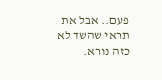פעם.. אבל את תראי שהשד לא כזה נורא.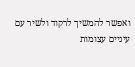ואפשר להמשיך לרקוד ולשיר עם עיניים עצומות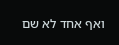ואף אחד לא שם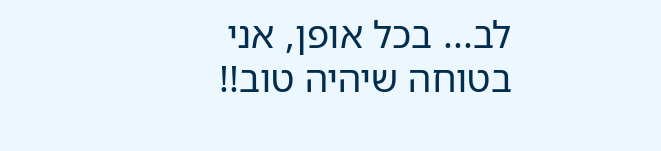לב... בכל אופן, אני בטוחה שיהיה טוב!!